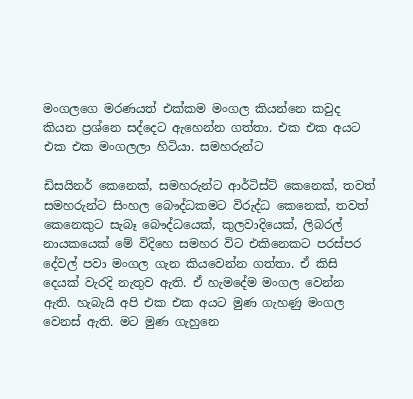මංගලගෙ මරණයත් එක්කම මංගල කියන්නෙ කවුද කියන ප්‍රශ්නෙ සද්දෙට ඇහෙන්න ගත්තා. එක එක අයට එක එක මංගලලා හිටියා. සමහරුන්ට

ඩිසයිනර් කෙනෙක්, සමහරුන්ට ආර්ටිස්ට් කෙනෙක්, තවත් සමහරුන්ට සිංහල බෞද්ධකමට විරුද්ධ කෙනෙක්, තවත් කෙනෙකුට සැබෑ බෞද්ධයෙක්, කුලවාදියෙක්, ලිබරල් නායකයෙක් මේ විදිහෙ සමහර විට එකිනෙකට පරස්පර දේවල් පවා මංගල ගැන කියවෙන්න ගත්තා. ඒ කිසි දෙයක් වැරදි නැතුව ඇති. ඒ හැමදේම මංගල වෙන්න ඇති. හැබැයි අපි එක එක අයට මුණ ගැහණු මංගල වෙනස් ඇති. මට මුණ ගැහුනෙ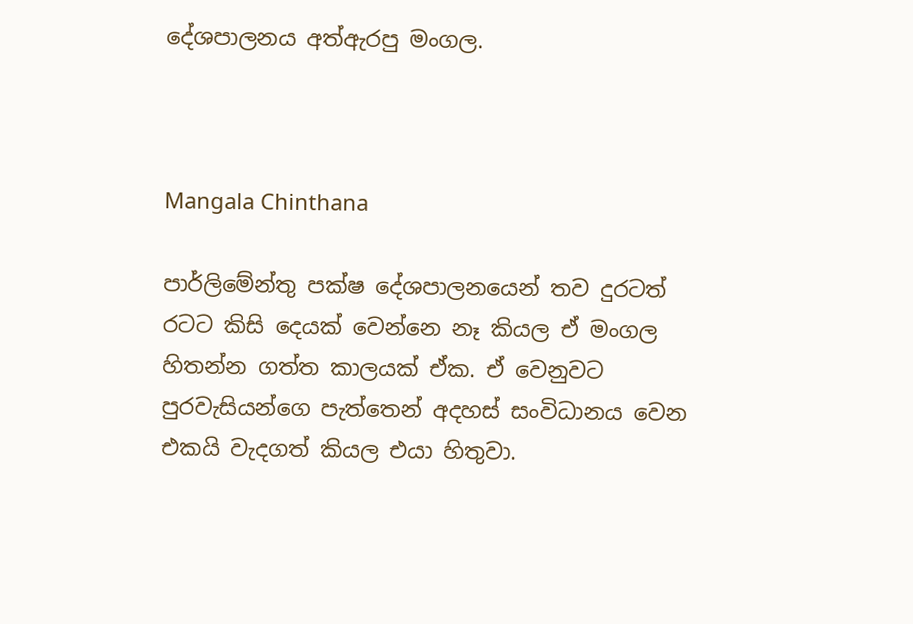දේශපාලනය අත්ඇරපු මංගල.



Mangala Chinthana

පාර්ලිමේන්තු පක්ෂ දේශපාලනයෙන් තව දුරටත් රටට කිසි දෙයක් වෙන්නෙ නෑ කියල ඒ මංගල හිතන්න ගත්ත කාලයක් ඒක. ඒ වෙනුවට පුරවැසියන්ගෙ පැත්තෙන් අදහස් සංවිධානය වෙන එකයි වැදගත් කියල එයා හිතුවා.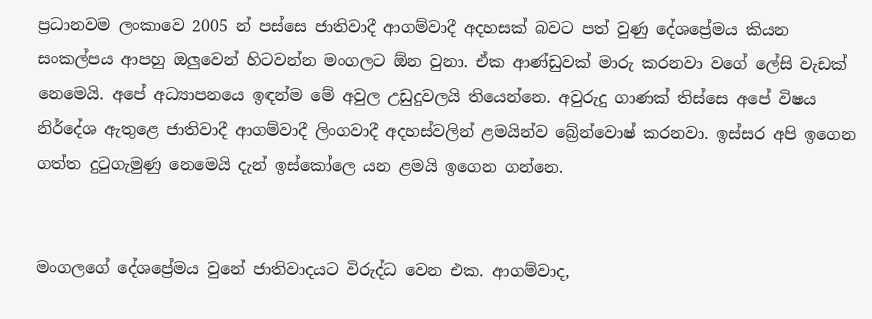ප්‍රධානවම ලංකාවෙ 2005 න් පස්සෙ ජාතිවාදී ආගම්වාදී අදහසක් බවට පත් වුණු දේශප්‍රේමය කියන සංකල්පය ආපහු ඔලුවෙන් හිටවන්න මංගලට ඕන වුනා. ඒක ආණ්ඩුවක් මාරු කරනවා වගේ ලේසි වැඩක් නෙමෙයි. අපේ අධ්‍යාපනයෙ ඉඳන්ම මේ අවුල උඩුදුවලයි තියෙන්නෙ. අවුරුදු ගාණක් තිස්සෙ අපේ විෂය නිර්දේශ ඇතුළෙ ජාතිවාදී ආගම්වාදී ලිංගවාදී අදහස්වලින් ළමයින්ව බ්‍රේන්වොෂ් කරනවා. ඉස්සර අපි ඉගෙන ගත්ත දුටුගැමුණු නෙමෙයි දැන් ඉස්කෝලෙ යන ළමයි ඉගෙන ගන්නෙ.


මංගලගේ දේශප්‍රේමය වුනේ ජාතිවාදයට විරුද්ධ වෙන එක. ආගම්වාද,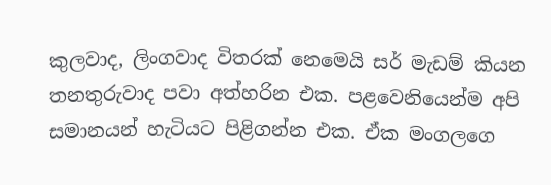කුලවාද, ලිංගවාද විතරක් නෙමෙයි සර් මැඩම් කියන තනතුරුවාද පවා අත්හරින එක. පළවෙනියෙන්ම අපි සමානයන් හැටියට පිළිගන්න එක. ඒක මංගලගෙ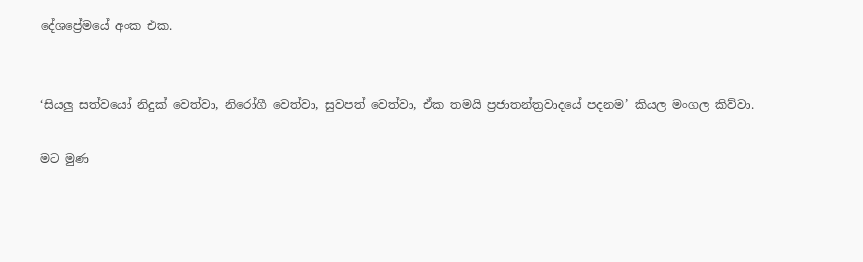දේශප්‍රේමයේ අංක එක.


‘සියලු සත්වයෝ නිදුක් වෙත්වා, නිරෝගී වෙත්වා, සුවපත් වෙත්වා, ඒක තමයි ප්‍රජාතන්ත්‍රවාදයේ පදනම’ කියල මංගල කිව්වා.

මට මුණ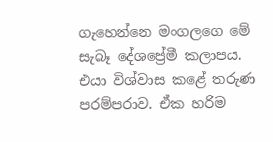ගැහෙන්නෙ මංගලගෙ මේ සැබෑ දේශප්‍රේමී කලාපය. එයා විශ්වාස කළේ තරුණ පරම්පරාව. ඒක හරිම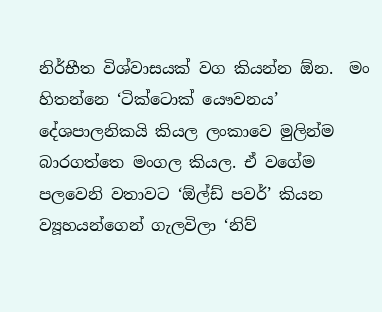නිර්භීත විශ්වාසයක් වග කියන්න ඕන.  මං හිතන්නෙ ‘ටික්ටොක් යෞවනය’ දේශපාලනිකයි කියල ලංකාවෙ මුලින්ම බාරගත්තෙ මංගල කියල. ඒ වගේම පලවෙනි වතාවට ‘ඕල්ඩ් පවර්’ කියන ව්‍යූහයන්ගෙන් ගැලවිලා ‘නිව්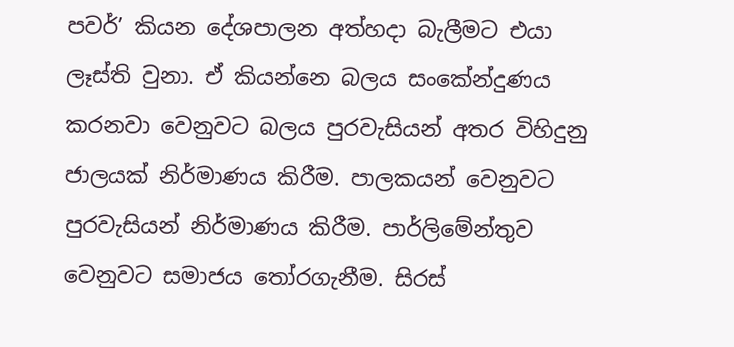පවර්’ කියන දේශපාලන අත්හදා බැලීමට එයා ලෑස්ති වුනා. ඒ කියන්නෙ බලය සංකේන්දුණය කරනවා වෙනුවට බලය පුරවැසියන් අතර විහිදුනු ජාලයක් නිර්මාණය කිරීම. පාලකයන් වෙනුවට පුරවැසියන් නිර්මාණය කිරීම. පාර්ලිමේන්තුව වෙනුවට සමාජය තෝරගැනීම. සිරස්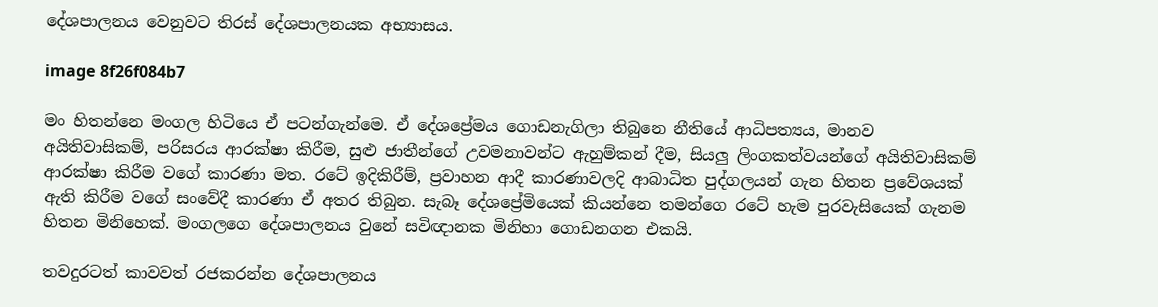දේශපාලනය වෙනුවට තිරස් දේශපාලනයක අභ්‍යාසය.

image 8f26f084b7

මං හිතන්නෙ මංගල හිටියෙ ඒ පටන්ගැන්මෙ. ඒ දේශප්‍රේමය ගොඩනැගිලා තිබුනෙ නීතියේ ආධිපත්‍යය, මානව අයිතිවාසිකම්, පරිසරය ආරක්ෂා කිරීම, සුළු ජාතීන්ගේ උවමනාවන්ට ඇහුම්කන් දීම, සියලු ලිංගකත්වයන්ගේ අයිතිවාසිකම් ආරක්ෂා කිරීම වගේ කාරණා මත. රටේ ඉදිකිරීම්, ප්‍රවාහන ආදී කාරණාවලදි ආබාධිත පුද්ගලයන් ගැන හිතන ප්‍රවේශයක් ඇති කිරීම වගේ සංවේදී කාරණා ඒ අතර තිබුන. සැබෑ දේශප්‍රේමියෙක් කියන්නෙ තමන්ගෙ රටේ හැම පුරවැසියෙක් ගැනම හිතන මිනිහෙක්. මංගලගෙ දේශපාලනය වුනේ සවිඥානක මිනිහා ගොඩනගන එකයි.

තවදුරටත් කාවවත් රජකරන්න දේශපාලනය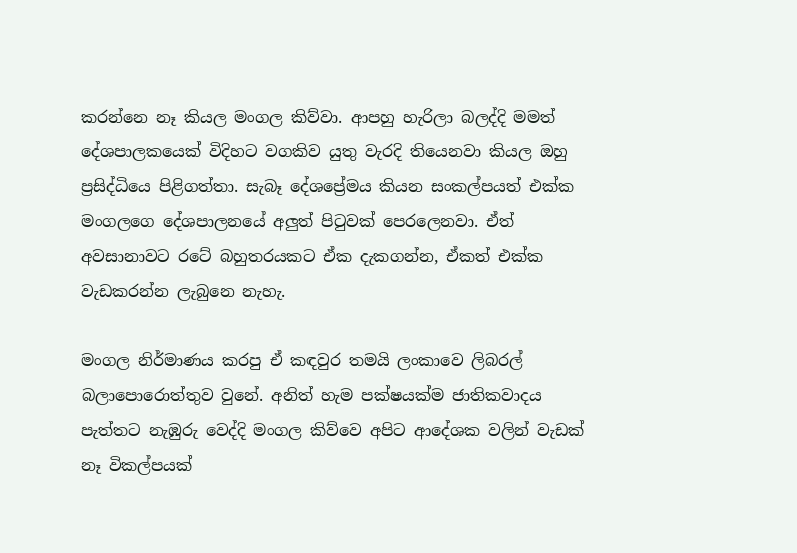කරන්නෙ නෑ කියල මංගල කිව්වා. ආපහු හැරිලා බලද්දි මමත් දේශපාලකයෙක් විදිහට වගකිව යුතු වැරදි තියෙනවා කියල ඔහු ප්‍රසිද්ධියෙ පිළිගත්තා. සැබෑ දේශප්‍රේමය කියන සංකල්පයත් එක්ක මංගලගෙ දේශපාලනයේ අලුත් පිටුවක් පෙරලෙනවා. ඒත් අවසානාවට රටේ බහුතරයකට ඒක දැකගන්න, ඒකත් එක්ක වැඩකරන්න ලැබුනෙ නැහැ.

මංගල නිර්මාණය කරපු ඒ කඳවුර තමයි ලංකාවෙ ලිබරල් බලාපොරොත්තුව වුනේ. අනිත් හැම පක්ෂයක්ම ජාතිකවාදය පැත්තට නැඹුරු වෙද්දි මංගල කිව්වෙ අපිට ආදේශක වලින් වැඩක් නෑ විකල්පයක්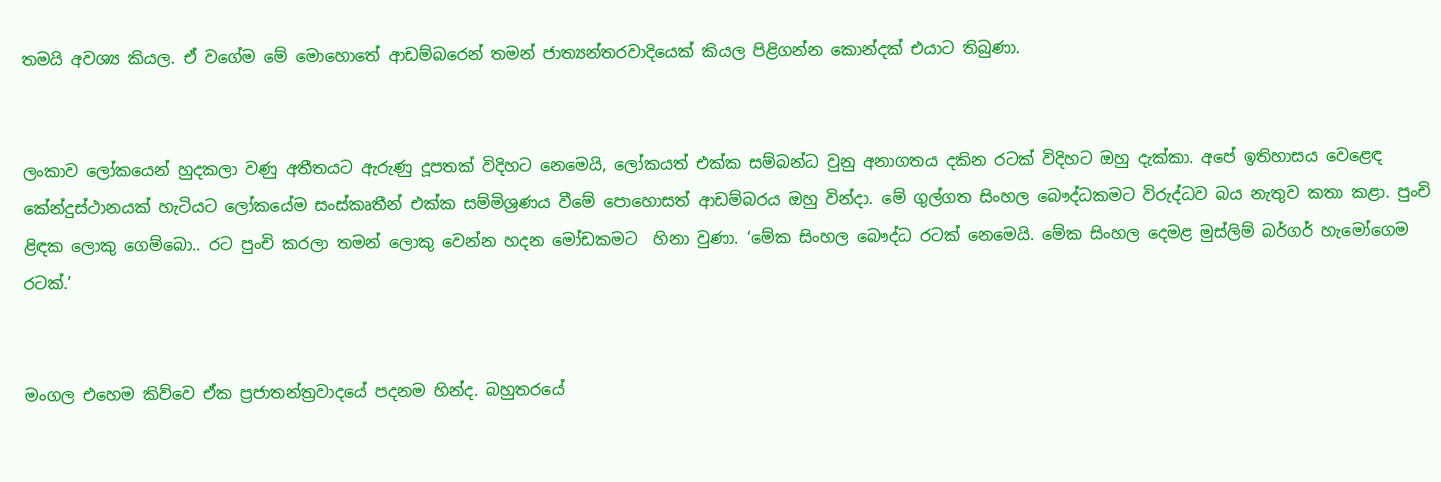තමයි අවශ්‍ය කියල. ඒ වගේම මේ මොහොතේ ආඩම්බරෙන් තමන් ජාත්‍යන්තරවාදියෙක් කියල පිළිගන්න කොන්දක් එයාට තිබුණා.


ලංකාව ලෝකයෙන් හුදකලා වණු අතීතයට ඇරුණු දූපතක් විදිහට නෙමෙයි, ලෝකයත් එක්ක සම්බන්ධ වුනු අනාගතය දකින රටක් විදිහට ඔහු දැක්කා. අපේ ඉතිහාසය වෙළෙඳ කේන්දුස්ථානයක් හැටියට ලෝකයේම සංස්කෘතීන් එක්ක සම්මිශ්‍රණය වීමේ පොහොසත් ආඩම්බරය ඔහු වින්දා. මේ ගුල්ගත සිංහල බෞද්ධකමට විරුද්ධව බය නැතුව කතා කළා. පුංචි ළිඳක ලොකු ගෙම්බො.. රට පුංචි කරලා තමන් ලොකු වෙන්න හදන මෝඩකමට  හිනා වුණා. ‘මේක සිංහල බෞද්ධ රටක් නෙමෙයි. මේක සිංහල දෙමළ මුස්ලිම් බර්ගර් හැමෝගෙම රටක්.’


මංගල එහෙම කිව්වෙ ඒක ප්‍රජාතන්ත්‍රවාදයේ පදනම හින්ද. බහුතරයේ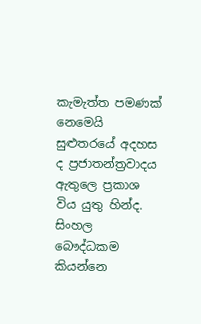කැමැත්ත පමණක් නෙමෙයි සුළුතරයේ අදහස ද ප්‍රජාතන්ත්‍රවාදය ඇතුලෙ ප්‍රකාශ විය යුතු හින්ද. සිංහල බෞද්ධකම කියන්නෙ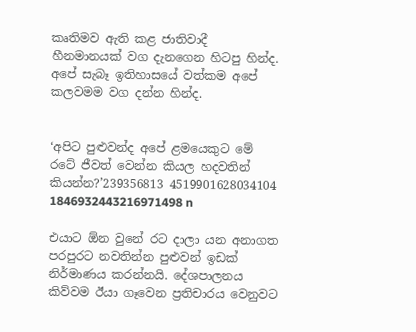කෘතිමව ඇති කළ ජාතිවාදී හීනමානයක් වග දැනගෙන හිටපු හින්ද. අපේ සැබෑ ඉතිහාසයේ වත්කම අපේ කලවමම වග දන්න හින්ද.


‘අපිට පුළුවන්ද අපේ ළමයෙකුට මේ රටේ ජීවත් වෙන්න කියල හදවතින් කියන්න?’239356813 4519901628034104 1846932443216971498 n

එයාට ඕන වුනේ රට දාලා යන අනාගත පරපුරට නවතින්න පුළුවන් ඉඩක් නිර්මාණය කරන්නයි. දේශපාලනය කිව්වම ඊයා ගෑවෙන ප්‍රතිචාරය වෙනුවට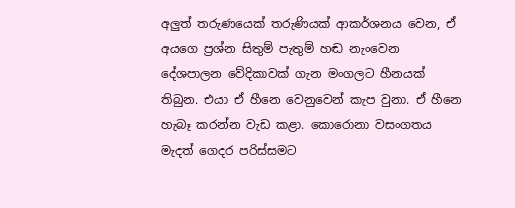අලුත් තරුණයෙක් තරුණියක් ආකර්ශනය වෙන, ඒ අයගෙ ප්‍රශ්න සිතුම් පැතුම් හඬ නැංවෙන දේශපාලන වේදිකාවක් ගැන මංගලට හීනයක් තිබුන. එයා ඒ හීනෙ වෙනුවෙන් කැප වුනා. ඒ හීනෙ හැබෑ කරන්න වැඩ කළා. කොරොනා වසංගතය මැදත් ගෙදර පරිස්සමට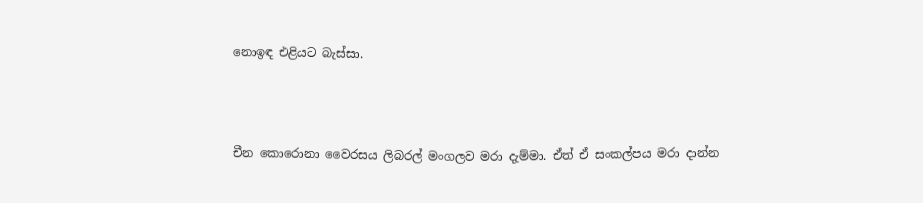නොඉඳ එළියට බැස්සා.



චීන කොරොනා වෛරසය ලිබරල් මංගලව මරා දැම්මා. ඒත් ඒ සංකල්පය මරා දාන්න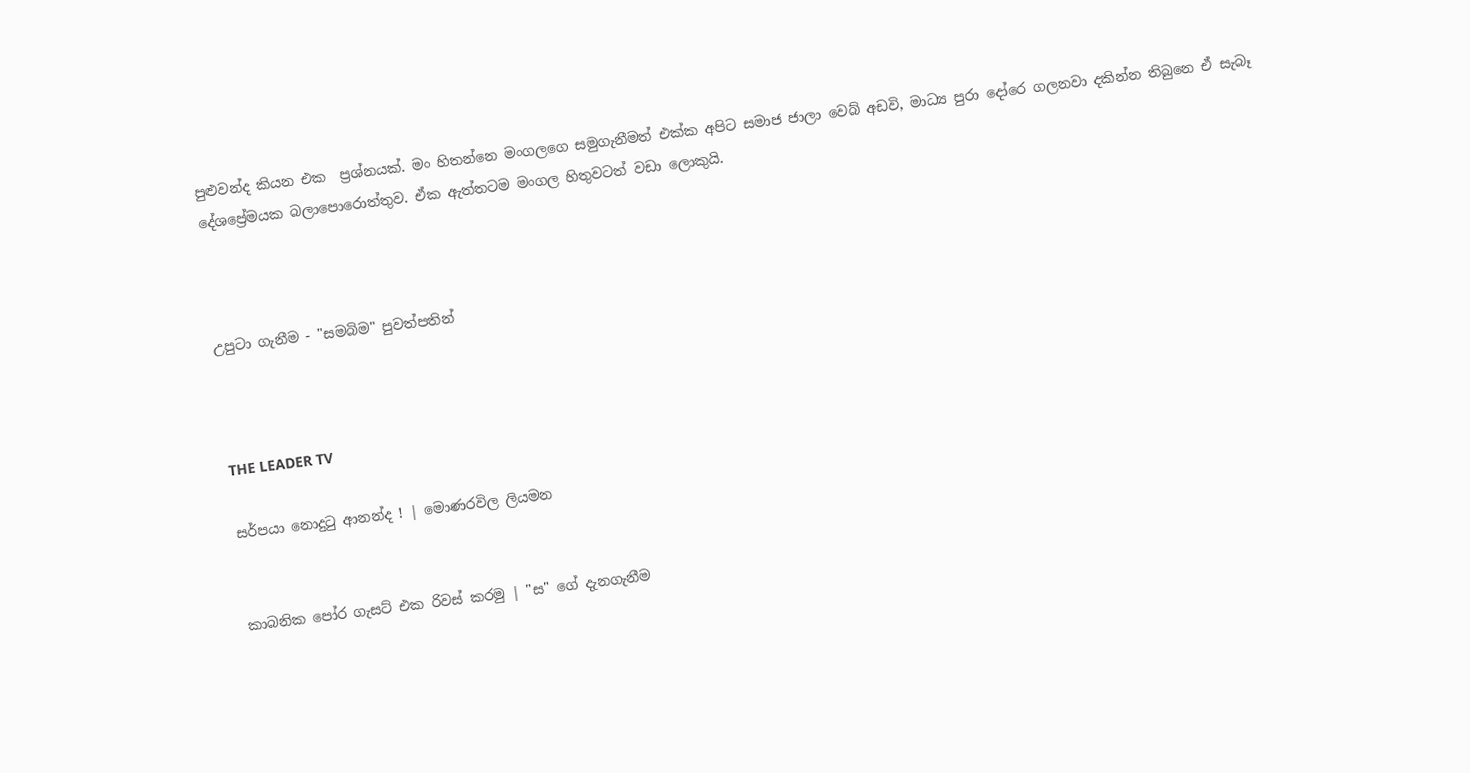පුළුවන්ද කියන එක  ප්‍රශ්නයක්. මං හිතන්නෙ මංගලගෙ සමුගැනීමත් එක්ක අපිට සමාජ ජාලා වෙබ් අඩවි, මාධ්‍ය පුරා දෝරෙ ගලනවා දකින්න තිබුනෙ ඒ සැබෑ දේශප්‍රේමයක බලාපොරොත්තුව. ඒක ඇත්තටම මංගල හිතුවටත් වඩා ලොකුයි.



උපුටා ගැනීම - "සමබිම" පුවත්පතින්



THE LEADER TV

සර්පයා නොදුටු ආනන්ද ! | මොණරවිල ලියමන


කාබනික පෝර ගැසට් එක රිවස් කරමු | "ස" ගේ දැනගැනීම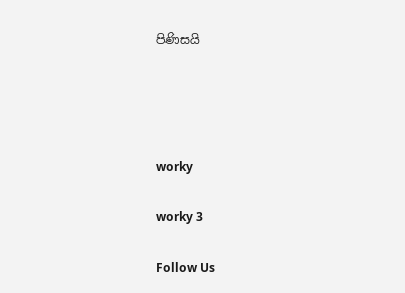පිණිසයි




worky

worky 3

Follow Us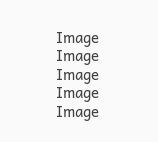Image
Image
Image
Image
Image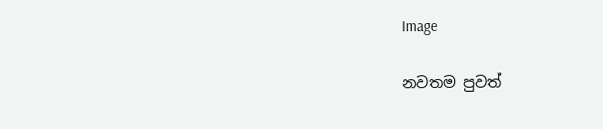Image

නවතම පුවත්